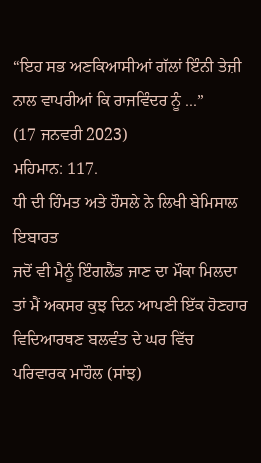“ਇਹ ਸਭ ਅਣਕਿਆਸੀਆਂ ਗੱਲਾਂ ਇੰਨੀ ਤੇਜ਼ੀ ਨਾਲ ਵਾਪਰੀਆਂ ਕਿ ਰਾਜਵਿੰਦਰ ਨੂੰ ...”
(17 ਜਨਵਰੀ 2023)
ਮਹਿਮਾਨ: 117.
ਧੀ ਦੀ ਹਿੰਮਤ ਅਤੇ ਹੌਸਲੇ ਨੇ ਲਿਖੀ ਬੇਮਿਸਾਲ ਇਬਾਰਤ
ਜਦੋਂ ਵੀ ਮੈਨੂੰ ਇੰਗਲੈਂਡ ਜਾਣ ਦਾ ਮੌਕਾ ਮਿਲਦਾ ਤਾਂ ਮੈਂ ਅਕਸਰ ਕੁਝ ਦਿਨ ਆਪਣੀ ਇੱਕ ਹੋਣਹਾਰ ਵਿਦਿਆਰਥਣ ਬਲਵੰਤ ਦੇ ਘਰ ਵਿੱਚ ਪਰਿਵਾਰਕ ਮਾਹੌਲ (ਸਾਂਝ)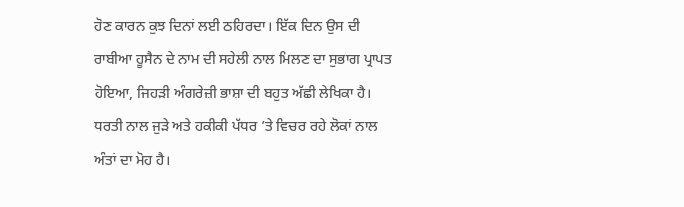ਹੋਣ ਕਾਰਨ ਕੁਝ ਦਿਨਾਂ ਲਈ ਠਹਿਰਦਾ। ਇੱਕ ਦਿਨ ਉਸ ਦੀ ਰਾਬੀਆ ਹੂਸੈਨ ਦੇ ਨਾਮ ਦੀ ਸਹੇਲੀ ਨਾਲ ਮਿਲਣ ਦਾ ਸੁਭਾਗ ਪ੍ਰਾਪਤ ਹੋਇਆ, ਜਿਹੜੀ ਅੰਗਰੇਜ਼ੀ ਭਾਸ਼ਾ ਦੀ ਬਹੁਤ ਅੱਛੀ ਲੇਖਿਕਾ ਹੈ। ਧਰਤੀ ਨਾਲ ਜੁੜੇ ਅਤੇ ਹਕੀਕੀ ਪੱਧਰ ’ਤੇ ਵਿਚਰ ਰਹੇ ਲੋਕਾਂ ਨਾਲ ਅੰਤਾਂ ਦਾ ਮੋਹ ਹੈ।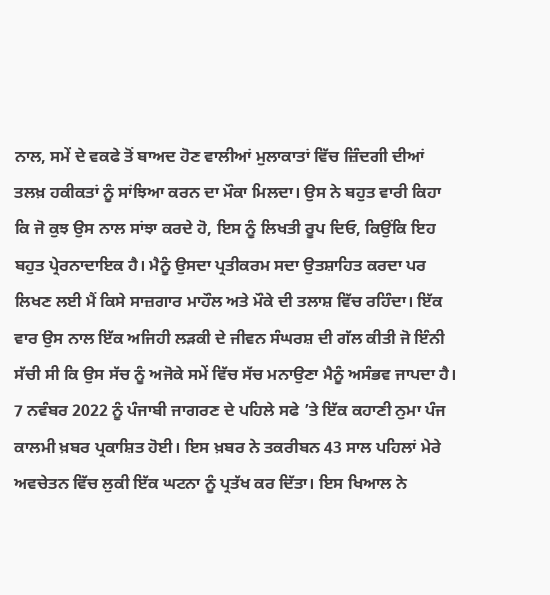ਨਾਲ, ਸਮੇਂ ਦੇ ਵਕਫੇ ਤੋਂ ਬਾਅਦ ਹੋਣ ਵਾਲੀਆਂ ਮੁਲਾਕਾਤਾਂ ਵਿੱਚ ਜ਼ਿੰਦਗੀ ਦੀਆਂ ਤਲਖ਼ ਹਕੀਕਤਾਂ ਨੂੰ ਸਾਂਝਿਆ ਕਰਨ ਦਾ ਮੌਕਾ ਮਿਲਦਾ। ਉਸ ਨੇ ਬਹੁਤ ਵਾਰੀ ਕਿਹਾ ਕਿ ਜੋ ਕੁਝ ਉਸ ਨਾਲ ਸਾਂਝਾ ਕਰਦੇ ਹੋ, ਇਸ ਨੂੰ ਲਿਖਤੀ ਰੂਪ ਦਿਓ, ਕਿਉਂਕਿ ਇਹ ਬਹੁਤ ਪ੍ਰੇਰਨਾਦਾਇਕ ਹੈ। ਮੈਨੂੰ ਉਸਦਾ ਪ੍ਰਤੀਕਰਮ ਸਦਾ ਉਤਸ਼ਾਹਿਤ ਕਰਦਾ ਪਰ ਲਿਖਣ ਲਈ ਮੈਂ ਕਿਸੇ ਸਾਜ਼ਗਾਰ ਮਾਹੌਲ ਅਤੇ ਮੌਕੇ ਦੀ ਤਲਾਸ਼ ਵਿੱਚ ਰਹਿੰਦਾ। ਇੱਕ ਵਾਰ ਉਸ ਨਾਲ ਇੱਕ ਅਜਿਹੀ ਲੜਕੀ ਦੇ ਜੀਵਨ ਸੰਘਰਸ਼ ਦੀ ਗੱਲ ਕੀਤੀ ਜੋ ਇੰਨੀ ਸੱਚੀ ਸੀ ਕਿ ਉਸ ਸੱਚ ਨੂੰ ਅਜੋਕੇ ਸਮੇਂ ਵਿੱਚ ਸੱਚ ਮਨਾਉਣਾ ਮੈਨੂੰ ਅਸੰਭਵ ਜਾਪਦਾ ਹੈ। 7 ਨਵੰਬਰ 2022 ਨੂੰ ਪੰਜਾਬੀ ਜਾਗਰਣ ਦੇ ਪਹਿਲੇ ਸਫੇ ’ਤੇ ਇੱਕ ਕਹਾਣੀ ਨੁਮਾ ਪੰਜ ਕਾਲਮੀ ਖ਼ਬਰ ਪ੍ਰਕਾਸ਼ਿਤ ਹੋਈ। ਇਸ ਖ਼ਬਰ ਨੇ ਤਕਰੀਬਨ 43 ਸਾਲ ਪਹਿਲਾਂ ਮੇਰੇ ਅਵਚੇਤਨ ਵਿੱਚ ਲੁਕੀ ਇੱਕ ਘਟਨਾ ਨੂੰ ਪ੍ਰਤੱਖ ਕਰ ਦਿੱਤਾ। ਇਸ ਖਿਆਲ ਨੇ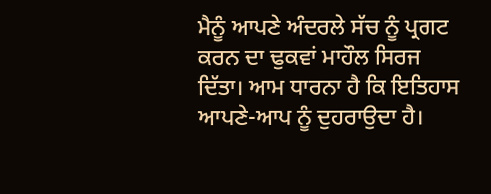ਮੈਨੂੰ ਆਪਣੇ ਅੰਦਰਲੇ ਸੱਚ ਨੂੰ ਪ੍ਰਗਟ ਕਰਨ ਦਾ ਢੁਕਵਾਂ ਮਾਹੌਲ ਸਿਰਜ ਦਿੱਤਾ। ਆਮ ਧਾਰਨਾ ਹੈ ਕਿ ਇਤਿਹਾਸ ਆਪਣੇ-ਆਪ ਨੂੰ ਦੁਹਰਾਉਦਾ ਹੈ।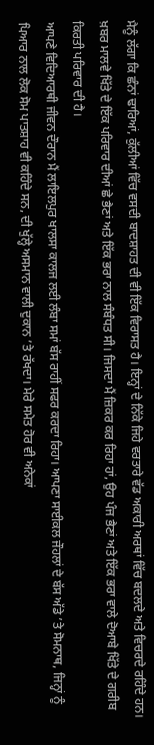ਮੈਨੂੰ ਲੱਗਾ ਕਿ ਛੰਨਾਂ ਢਾਰਿਆਂ, ਕੁੱਲੀਆਂ ਵਿੱਚ ਵਸਦੀ ਬਾਦਸ਼ਾਹਤ ਦੀ ਵੀ ਇੱਕ ਵਿਰਾਸਤ ਹੈ। ਇਨ੍ਹਾਂ ਦੇ ਨਿੱਕੇ ਜਿਹੇ ਵਰਤਾਰੇ ਵੱਡ ਅਕਾਰੀ ਅਰਥਾਂ ਵਿੱਚ ਬਦਲਦੇ ਅਤੇ ਵਿਚਰਦੇ ਰਹਿੰਦੇ ਹਨ। ਖ਼ਬਰ ਮਾਲਵੇ ਖਿੱਤੇ ਦੇ ਇੱਕ ਪਰਿਵਾਰ ਦੀਆਂ ਛੇ ਭੈਣਾਂ ਅਤੇ ਇੱਕ ਭਰਾ ਨਾਲ ਸੰਬੰਧਤ ਸੀ। ਜਿਸਦਾ ਮੈਂ ਜ਼ਿਕਰ ਕਰ ਰਿਹਾ ਹਾਂ, ਉਹ ਪੰਜ ਭੈਣਾਂ ਅਤੇ ਇੱਕ ਭਰਾ ਵਾਲੇ ਦੋਆਬੇ ਖਿੱਤੇ ਦੇ ਗਰੀਬ ਕਿਰਤੀ ਪਰਿਵਾਰ ਦੀ ਹੈ।
ਆਪਣੇ ਵਿਦਿਆਰਥੀ ਜੀਵਨ ਦੌਰਾਨ ਮੈਂ ਲਾਇਲਪੁਰ ਖਾਲਸਾ ਕਾਲਜ ਲਈ ਲੰਬਾ ਸਮਾਂ ਬੱਸ ਰਾਹੀਂ ਸਫਰ ਕਰਦਾ ਰਿਹਾ। ਆਪਣਾ ਸਾਈਕਲ ਜੌਹਲਾਂ ਦੇ ਬੱਸ ਅੱਡੇ ’ਤੇ ਸੋਮਨਾਥ, ਜਿਨ੍ਹਾਂ ਨੂੰ ਪਿਆਰ ਨਾਲ ਲੋਕ ਸੋਮ ਪਾਤਸ਼ਾਹ ਵੀ ਕਹਿੰਦੇ ਸਨ, ਦੀ ਖੁੱਲ੍ਹੇ ਅਸਮਾਨ ਵਾਲੀ ਦੁਕਾਨ ’ਤੇ ਰੱਖਦਾ। ਮੇਰੇ ਸਮੇਤ ਹੋਰ ਵੀ ਅਨੇਕਾਂ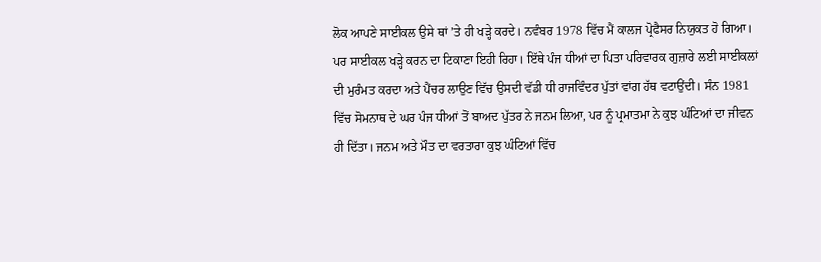ਲੋਕ ਆਪਣੇ ਸਾਈਕਲ ਉਸੇ ਥਾਂ ’ਤੇ ਹੀ ਖੜ੍ਹੇ ਕਰਦੇ। ਨਵੰਬਰ 1978 ਵਿੱਚ ਮੈਂ ਕਾਲਜ ਪ੍ਰੋਫੈਸਰ ਨਿਯੁਕਤ ਹੋ ਗਿਆ। ਪਰ ਸਾਈਕਲ ਖੜ੍ਹੇ ਕਰਨ ਦਾ ਟਿਕਾਣਾ ਇਹੀ ਰਿਹਾ। ਇੱਥੇ ਪੰਜ ਧੀਆਂ ਦਾ ਪਿਤਾ ਪਰਿਵਾਰਕ ਗੁਜ਼ਾਰੇ ਲਈ ਸਾਈਕਲਾਂ ਦੀ ਮੁਰੰਮਤ ਕਰਦਾ ਅਤੇ ਪੈਂਚਰ ਲਾਉਣ ਵਿੱਚ ਉਸਦੀ ਵੱਡੀ ਧੀ ਰਾਜਵਿੰਦਰ ਪੁੱਤਾਂ ਵਾਂਗ ਹੱਥ ਵਟਾਉਂਦੀ। ਸੰਨ 1981 ਵਿੱਚ ਸੋਮਨਾਥ ਦੇ ਘਰ ਪੰਜ ਧੀਆਂ ਤੋਂ ਬਾਅਦ ਪੁੱਤਰ ਨੇ ਜਨਮ ਲਿਆ, ਪਰ ਨੂੰ ਪ੍ਰਮਾਤਮਾ ਨੇ ਕੁਝ ਘੰਟਿਆਂ ਦਾ ਜੀਵਨ ਹੀ ਦਿੱਤਾ। ਜਨਮ ਅਤੇ ਮੌਤ ਦਾ ਵਰਤਾਰਾ ਕੁਝ ਘੰਟਿਆਂ ਵਿੱਚ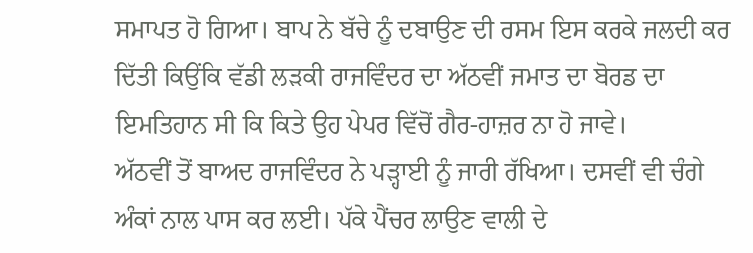ਸਮਾਪਤ ਹੋ ਗਿਆ। ਬਾਪ ਨੇ ਬੱਚੇ ਨੂੰ ਦਬਾਉਣ ਦੀ ਰਸਮ ਇਸ ਕਰਕੇ ਜਲਦੀ ਕਰ ਦਿੱਤੀ ਕਿਉਂਕਿ ਵੱਡੀ ਲੜਕੀ ਰਾਜਵਿੰਦਰ ਦਾ ਅੱਠਵੀਂ ਜਮਾਤ ਦਾ ਬੋਰਡ ਦਾ ਇਮਤਿਹਾਨ ਸੀ ਕਿ ਕਿਤੇ ਉਹ ਪੇਪਰ ਵਿੱਚੋਂ ਗੈਰ-ਹਾਜ਼ਰ ਨਾ ਹੋ ਜਾਵੇ।
ਅੱਠਵੀਂ ਤੋਂ ਬਾਅਦ ਰਾਜਵਿੰਦਰ ਨੇ ਪੜ੍ਹਾਈ ਨੂੰ ਜਾਰੀ ਰੱਖਿਆ। ਦਸਵੀਂ ਵੀ ਚੰਗੇ ਅੰਕਾਂ ਨਾਲ ਪਾਸ ਕਰ ਲਈ। ਪੱਕੇ ਪੈਂਚਰ ਲਾਉਣ ਵਾਲੀ ਦੇ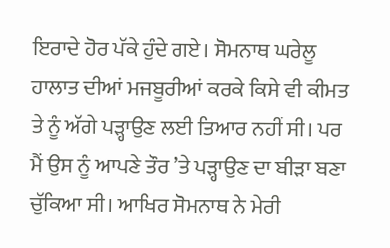ਇਰਾਦੇ ਹੋਰ ਪੱਕੇ ਹੁੰਦੇ ਗਏ। ਸੋਮਨਾਥ ਘਰੇਲੂ ਹਾਲਾਤ ਦੀਆਂ ਮਜਬੂਰੀਆਂ ਕਰਕੇ ਕਿਸੇ ਵੀ ਕੀਮਤ ਤੇ ਨੂੰ ਅੱਗੇ ਪੜ੍ਹਾਉਣ ਲਈ ਤਿਆਰ ਨਹੀਂ ਸੀ। ਪਰ ਮੈਂ ਉਸ ਨੂੰ ਆਪਣੇ ਤੌਰ ’ਤੇ ਪੜ੍ਹਾਉਣ ਦਾ ਬੀੜਾ ਬਣਾ ਚੁੱਕਿਆ ਸੀ। ਆਖਿਰ ਸੋਮਨਾਥ ਨੇ ਮੇਰੀ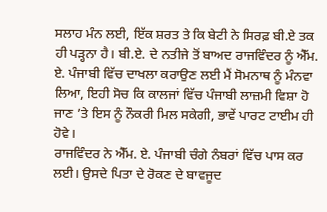ਸਲਾਹ ਮੰਨ ਲਈ, ਇੱਕ ਸ਼ਰਤ ਤੇ ਕਿ ਬੇਟੀ ਨੇ ਸਿਰਫ਼ ਬੀ.ਏ ਤਕ ਹੀ ਪੜ੍ਹਨਾ ਹੈ। ਬੀ.ਏ. ਦੇ ਨਤੀਜੇ ਤੋਂ ਬਾਅਦ ਰਾਜਵਿੰਦਰ ਨੂੰ ਐੱਮ. ਏ. ਪੰਜਾਬੀ ਵਿੱਚ ਦਾਖਲਾ ਕਰਾਉਣ ਲਈ ਮੈਂ ਸੋਮਨਾਥ ਨੂੰ ਮੰਨਵਾ ਲਿਆ, ਇਹੀ ਸੋਚ ਕਿ ਕਾਲਜਾਂ ਵਿੱਚ ਪੰਜਾਬੀ ਲਾਜ਼ਮੀ ਵਿਸ਼ਾ ਹੋ ਜਾਣ ’ਤੇ ਇਸ ਨੂੰ ਨੌਕਰੀ ਮਿਲ ਸਕੇਗੀ, ਭਾਵੇਂ ਪਾਰਟ ਟਾਈਮ ਹੀ ਹੋਵੇ।
ਰਾਜਵਿੰਦਰ ਨੇ ਐੱਮ. ਏ. ਪੰਜਾਬੀ ਚੰਗੇ ਨੰਬਰਾਂ ਵਿੱਚ ਪਾਸ ਕਰ ਲਈ। ਉਸਦੇ ਪਿਤਾ ਦੇ ਰੋਕਣ ਦੇ ਬਾਵਜੂਦ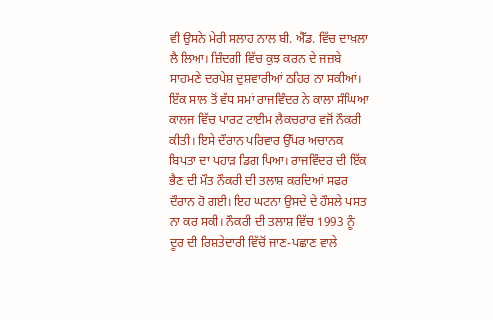ਵੀ ਉਸਨੇ ਮੇਰੀ ਸਲਾਹ ਨਾਲ ਬੀ. ਐੱਡ. ਵਿੱਚ ਦਾਖ਼ਲਾ ਲੈ ਲਿਆ। ਜ਼ਿੰਦਗੀ ਵਿੱਚ ਕੁਝ ਕਰਨ ਦੇ ਜਜ਼ਬੇ ਸਾਹਮਣੇ ਦਰਪੇਸ਼ ਦੁਸ਼ਵਾਰੀਆਂ ਠਹਿਰ ਨਾ ਸਕੀਆਂ। ਇੱਕ ਸਾਲ ਤੋਂ ਵੱਧ ਸਮਾਂ ਰਾਜਵਿੰਦਰ ਨੇ ਕਾਲਾ ਸੰਘਿਆ ਕਾਲਜ ਵਿੱਚ ਪਾਰਟ ਟਾਈਮ ਲੈਕਚਰਾਰ ਵਜੋਂ ਨੌਕਰੀ ਕੀਤੀ। ਇਸੇ ਦੌਰਾਨ ਪਰਿਵਾਰ ਉੱਪਰ ਅਚਾਨਕ ਬਿਪਤਾ ਦਾ ਪਹਾੜ ਡਿਗ ਪਿਆ। ਰਾਜਵਿੰਦਰ ਦੀ ਇੱਕ ਭੈਣ ਦੀ ਮੌਤ ਨੌਕਰੀ ਦੀ ਤਲਾਸ਼ ਕਰਦਿਆਂ ਸਫਰ ਦੌਰਾਨ ਹੋ ਗਈ। ਇਹ ਘਟਨਾ ਉਸਦੇ ਦੇ ਹੌਸਲੇ ਪਸਤ ਨਾ ਕਰ ਸਕੀ। ਨੌਕਰੀ ਦੀ ਤਲਾਸ਼ ਵਿੱਚ 1993 ਨੂੰ ਦੂਰ ਦੀ ਰਿਸ਼ਤੇਦਾਰੀ ਵਿੱਚੋਂ ਜਾਣ-ਪਛਾਣ ਵਾਲੇ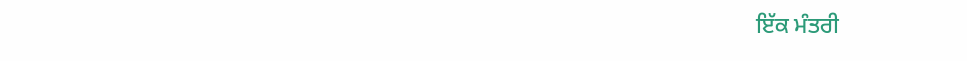ਇੱਕ ਮੰਤਰੀ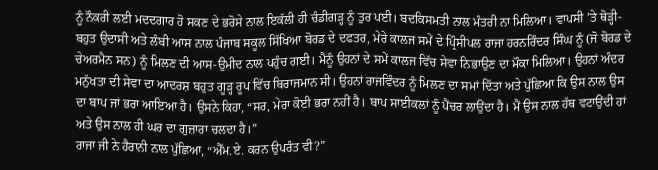ਨੂੰ ਨੌਕਰੀ ਲਈ ਮਦਦਗਾਰ ਹੋ ਸਕਣ ਦੇ ਭਰੋਸੇ ਨਾਲ ਇਕੱਲੀ ਹੀ ਚੰਡੀਗੜ੍ਹ ਨੂੰ ਤੁਰ ਪਈ। ਬਦਕਿਸਮਤੀ ਨਾਲ ਮੰਤਰੀ ਨਾ ਮਿਲਿਆ। ਵਾਪਸੀ ’ਤੇ ਥੋੜ੍ਹੀ-ਬਹੁਤ ਉਦਾਸੀ ਅਤੇ ਲੰਬੀ ਆਸ ਨਾਲ ਪੰਜਾਬ ਸਕੂਲ ਸਿੱਖਿਆ ਬੋਰਡ ਦੇ ਦਫਤਰ, ਮੇਰੇ ਕਾਲਜ ਸਮੇਂ ਦੇ ਪ੍ਰਿੰਸੀਪਲ ਰਾਜਾ ਹਰਨਰਿੰਦਰ ਸਿੰਘ ਨੂੰ (ਜੋ ਬੋਰਡ ਦੇ ਚੇਅਰਮੈਨ ਸਨ) ਨੂੰ ਮਿਲਣ ਦੀ ਆਸ-ਉਮੀਦ ਨਾਲ ਪਹੁੰਚ ਗਈ। ਮੈਨੂੰ ਉਹਨਾਂ ਦੇ ਸਮੇਂ ਕਾਲਜ ਵਿੱਚ ਸੇਵਾ ਨਿਭਾਉਣ ਦਾ ਮੌਕਾ ਮਿਲਿਆ। ਉਹਨਾਂ ਅੰਦਰ ਮਨੁੱਖਤਾ ਦੀ ਸੇਵਾ ਦਾ ਆਦਰਸ਼ ਬਹੁਤ ਗੂੜ੍ਹ ਰੂਪ ਵਿੱਚ ਬਿਰਾਜਮਾਨ ਸੀ। ਉਹਨਾਂ ਰਾਜਵਿੰਦਰ ਨੂੰ ਮਿਲਣ ਦਾ ਸਮਾਂ ਦਿੱਤਾ ਅਤੇ ਪੁੱਛਿਆ ਕਿ ਉਸ ਨਾਲ ਉਸ ਦਾ ਬਾਪ ਜਾਂ ਭਰਾ ਆਇਆ ਹੈ। ਉਸਨੇ ਕਿਹਾ, “ਸਰ, ਮੇਰਾ ਕੋਈ ਭਰਾ ਨਹੀਂ ਹੈ। ਬਾਪ ਸਾਈਕਲਾਂ ਨੂੰ ਪੈਂਚਰ ਲਾਉਂਦਾ ਹੈ। ਮੈਂ ਉਸ ਨਾਲ ਹੱਥ ਵਟਾਉਂਦੀ ਹਾਂ ਅਤੇ ਉਸ ਨਾਲ ਹੀ ਘਰ ਦਾ ਗੁਜ਼ਾਰਾ ਚਲਦਾ ਹੈ।”
ਰਾਜਾ ਜੀ ਨੇ ਹੈਰਾਨੀ ਨਾਲ ਪੁੱਛਿਆ, “ਐੱਮ.ਏ. ਕਰਨ ਉਪਰੰਤ ਵੀ?”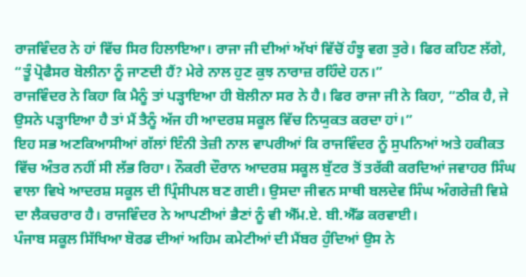ਰਾਜਵਿੰਦਰ ਨੇ ਹਾਂ ਵਿੱਚ ਸਿਰ ਹਿਲਾਇਆ। ਰਾਜਾ ਜੀ ਦੀਆਂ ਅੱਖਾਂ ਵਿੱਚੋਂ ਹੰਝੂ ਵਗ ਤੁਰੇ। ਫਿਰ ਕਹਿਣ ਲੱਗੇ, “ਤੂੰ ਪ੍ਰੋਫੈਸਰ ਬੋਲੀਨਾ ਨੂੰ ਜਾਣਦੀ ਹੈਂ? ਮੇਰੇ ਨਾਲ ਹੁਣ ਕੁਝ ਨਾਰਾਜ਼ ਰਹਿੰਦੇ ਹਨ।”
ਰਾਜਵਿੰਦਰ ਨੇ ਕਿਹਾ ਕਿ ਮੈਨੂੰ ਤਾਂ ਪੜ੍ਹਾਇਆ ਹੀ ਬੋਲੀਨਾ ਸਰ ਨੇ ਹੈ। ਫਿਰ ਰਾਜਾ ਜੀ ਨੇ ਕਿਹਾ, “ਠੀਕ ਹੈ, ਜੇ ਉਸਨੇ ਪੜ੍ਹਾਇਆ ਹੈ ਤਾਂ ਮੈਂ ਤੈਨੂੰ ਅੱਜ ਹੀ ਆਦਰਸ਼ ਸਕੂਲ ਵਿੱਚ ਨਿਯੁਕਤ ਕਰਦਾ ਹਾਂ।”
ਇਹ ਸਭ ਅਣਕਿਆਸੀਆਂ ਗੱਲਾਂ ਇੰਨੀ ਤੇਜ਼ੀ ਨਾਲ ਵਾਪਰੀਆਂ ਕਿ ਰਾਜਵਿੰਦਰ ਨੂੰ ਸੁਪਨਿਆਂ ਅਤੇ ਹਕੀਕਤ ਵਿੱਚ ਅੰਤਰ ਨਹੀਂ ਸੀ ਲੱਭ ਰਿਹਾ। ਨੌਕਰੀ ਦੌਰਾਨ ਆਦਰਸ਼ ਸਕੂਲ ਬੁੱਟਰ ਤੋਂ ਤਰੱਕੀ ਕਰਦਿਆਂ ਜਵਾਹਰ ਸਿੰਘ ਵਾਲਾ ਵਿਖੇ ਆਦਰਸ਼ ਸਕੂਲ ਦੀ ਪ੍ਰਿੰਸੀਪਲ ਬਣ ਗਈ। ਉਸਦਾ ਜੀਵਨ ਸਾਥੀ ਬਲਦੇਵ ਸਿੰਘ ਅੰਗਰੇਜ਼ੀ ਵਿਸ਼ੇ ਦਾ ਲੈਕਚਰਾਰ ਹੈ। ਰਾਜਵਿੰਦਰ ਨੇ ਆਪਣੀਆਂ ਭੈਣਾਂ ਨੂੰ ਵੀ ਐੱਮ.ਏ. ਬੀ.ਐੱਡ ਕਰਵਾਈ।
ਪੰਜਾਬ ਸਕੂਲ ਸਿੱਖਿਆ ਬੋਰਡ ਦੀਆਂ ਅਹਿਮ ਕਮੇਟੀਆਂ ਦੀ ਮੈਂਬਰ ਹੁੰਦਿਆਂ ਉਸ ਨੇ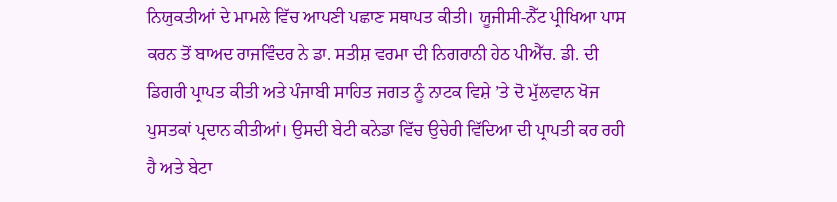ਨਿਯੁਕਤੀਆਂ ਦੇ ਮਾਮਲੇ ਵਿੱਚ ਆਪਣੀ ਪਛਾਣ ਸਥਾਪਤ ਕੀਤੀ। ਯੂਜੀਸੀ-ਨੈੱਟ ਪ੍ਰੀਖਿਆ ਪਾਸ ਕਰਨ ਤੋਂ ਬਾਅਦ ਰਾਜਵਿੰਦਰ ਨੇ ਡਾ. ਸਤੀਸ਼ ਵਰਮਾ ਦੀ ਨਿਗਰਾਨੀ ਹੇਠ ਪੀਐੱਚ. ਡੀ. ਦੀ ਡਿਗਰੀ ਪ੍ਰਾਪਤ ਕੀਤੀ ਅਤੇ ਪੰਜਾਬੀ ਸਾਹਿਤ ਜਗਤ ਨੂੰ ਨਾਟਕ ਵਿਸ਼ੇ ’ਤੇ ਦੋ ਮੁੱਲਵਾਨ ਖੋਜ ਪੁਸਤਕਾਂ ਪ੍ਰਦਾਨ ਕੀਤੀਆਂ। ਉਸਦੀ ਬੇਟੀ ਕਨੇਡਾ ਵਿੱਚ ਉਚੇਰੀ ਵਿੱਦਿਆ ਦੀ ਪ੍ਰਾਪਤੀ ਕਰ ਰਹੀ ਹੈ ਅਤੇ ਬੇਟਾ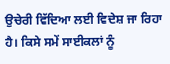ਉਚੇਰੀ ਵਿੱਦਿਆ ਲਈ ਵਿਦੇਸ਼ ਜਾ ਰਿਹਾ ਹੈ। ਕਿਸੇ ਸਮੇਂ ਸਾਈਕਲਾਂ ਨੂੰ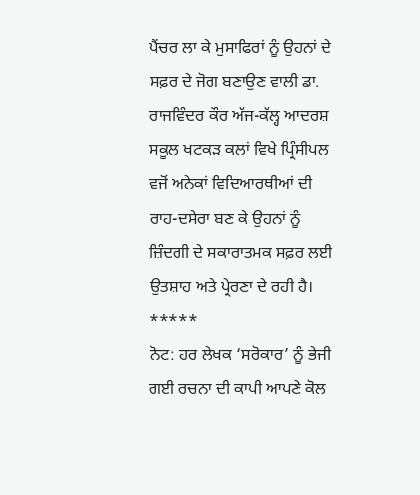ਪੈਂਚਰ ਲਾ ਕੇ ਮੁਸਾਫਿਰਾਂ ਨੂੰ ਉਹਨਾਂ ਦੇ ਸਫ਼ਰ ਦੇ ਜੋਗ ਬਣਾਉਣ ਵਾਲੀ ਡਾ. ਰਾਜਵਿੰਦਰ ਕੌਰ ਅੱਜ-ਕੱਲ੍ਹ ਆਦਰਸ਼ ਸਕੂਲ ਖਟਕੜ ਕਲਾਂ ਵਿਖੇ ਪ੍ਰਿੰਸੀਪਲ ਵਜੋਂ ਅਨੇਕਾਂ ਵਿਦਿਆਰਥੀਆਂ ਦੀ ਰਾਹ-ਦਸੇਰਾ ਬਣ ਕੇ ਉਹਨਾਂ ਨੂੰ ਜ਼ਿੰਦਗੀ ਦੇ ਸਕਾਰਾਤਮਕ ਸਫ਼ਰ ਲਈ ਉਤਸ਼ਾਹ ਅਤੇ ਪ੍ਰੇਰਣਾ ਦੇ ਰਹੀ ਹੈ।
*****
ਨੋਟ: ਹਰ ਲੇਖਕ ‘ਸਰੋਕਾਰ’ ਨੂੰ ਭੇਜੀ ਗਈ ਰਚਨਾ ਦੀ ਕਾਪੀ ਆਪਣੇ ਕੋਲ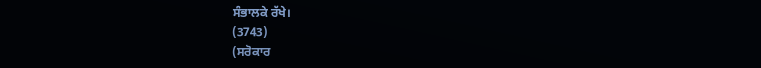ਸੰਭਾਲਕੇ ਰੱਖੇ।
(3743)
(ਸਰੋਕਾਰ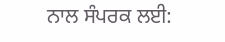ਨਾਲ ਸੰਪਰਕ ਲਈ: